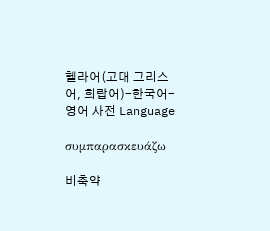헬라어(고대 그리스어, 희랍어)-한국어-영어 사전 Language

συμπαρασκευάζω

비축약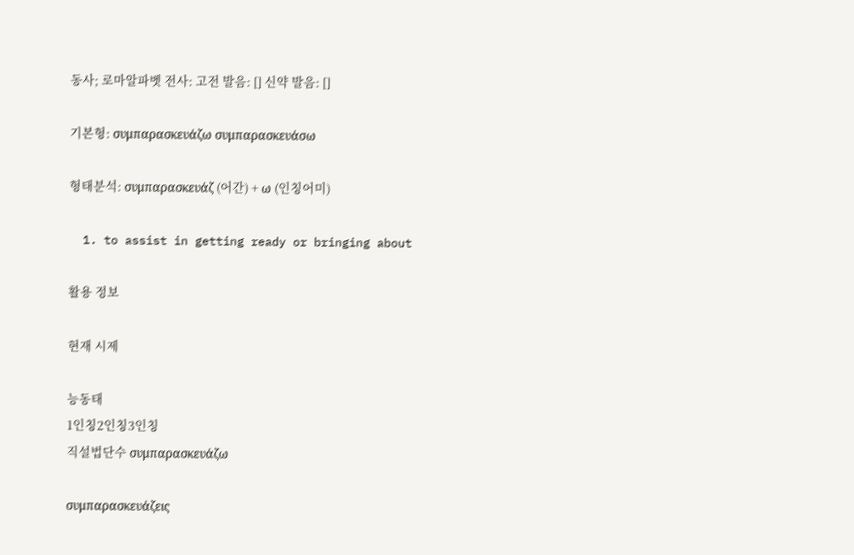동사; 로마알파벳 전사: 고전 발음: [] 신약 발음: []

기본형: συμπαρασκευάζω συμπαρασκευάσω

형태분석: συμπαρασκευάζ (어간) + ω (인칭어미)

  1. to assist in getting ready or bringing about

활용 정보

현재 시제

능동태
1인칭2인칭3인칭
직설법단수 συμπαρασκευάζω

συμπαρασκευάζεις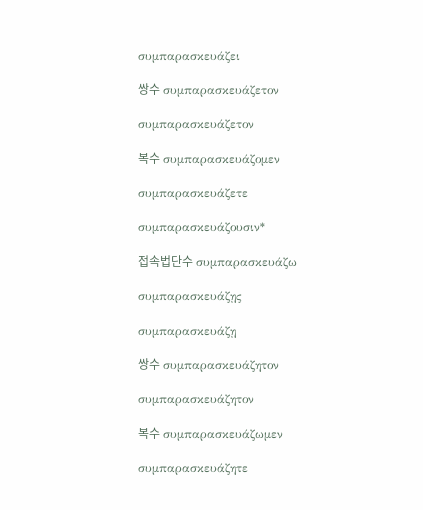συμπαρασκευάζει

쌍수 συμπαρασκευάζετον

συμπαρασκευάζετον

복수 συμπαρασκευάζομεν

συμπαρασκευάζετε

συμπαρασκευάζουσιν*

접속법단수 συμπαρασκευάζω

συμπαρασκευάζῃς

συμπαρασκευάζῃ

쌍수 συμπαρασκευάζητον

συμπαρασκευάζητον

복수 συμπαρασκευάζωμεν

συμπαρασκευάζητε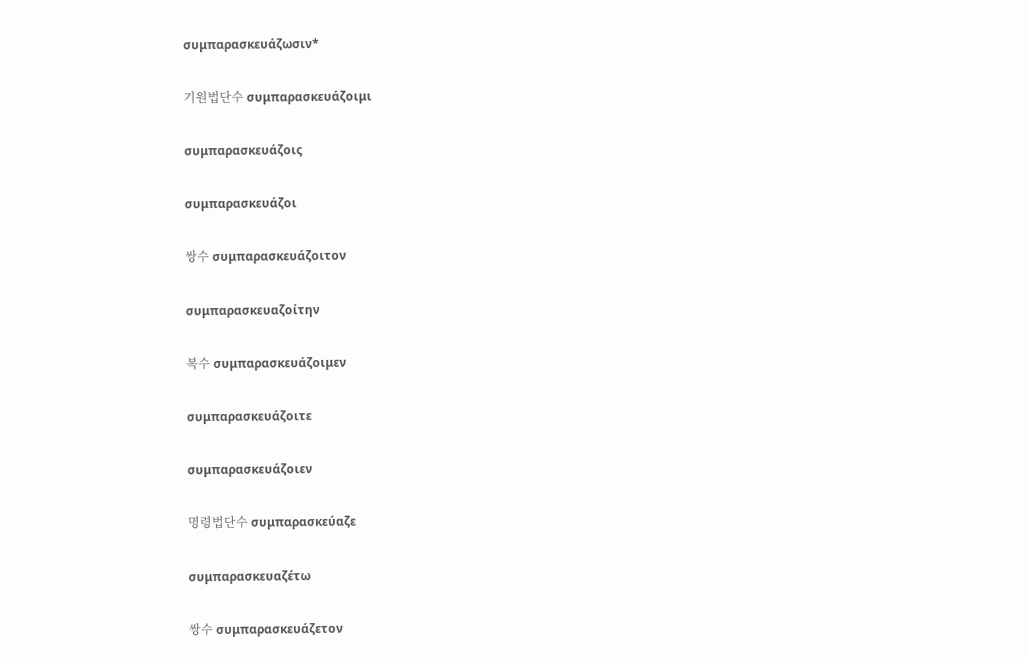συμπαρασκευάζωσιν*

기원법단수 συμπαρασκευάζοιμι

συμπαρασκευάζοις

συμπαρασκευάζοι

쌍수 συμπαρασκευάζοιτον

συμπαρασκευαζοίτην

복수 συμπαρασκευάζοιμεν

συμπαρασκευάζοιτε

συμπαρασκευάζοιεν

명령법단수 συμπαρασκεύαζε

συμπαρασκευαζέτω

쌍수 συμπαρασκευάζετον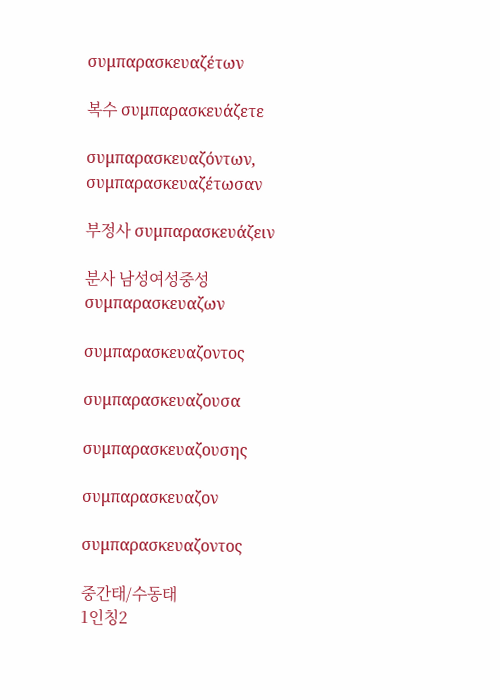συμπαρασκευαζέτων

복수 συμπαρασκευάζετε

συμπαρασκευαζόντων, συμπαρασκευαζέτωσαν

부정사 συμπαρασκευάζειν

분사 남성여성중성
συμπαρασκευαζων

συμπαρασκευαζοντος

συμπαρασκευαζουσα

συμπαρασκευαζουσης

συμπαρασκευαζον

συμπαρασκευαζοντος

중간태/수동태
1인칭2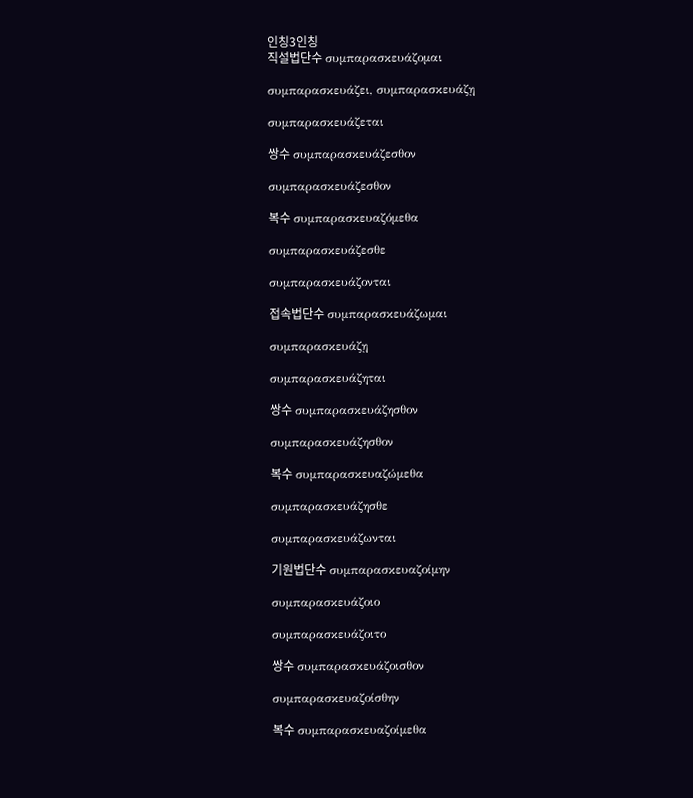인칭3인칭
직설법단수 συμπαρασκευάζομαι

συμπαρασκευάζει, συμπαρασκευάζῃ

συμπαρασκευάζεται

쌍수 συμπαρασκευάζεσθον

συμπαρασκευάζεσθον

복수 συμπαρασκευαζόμεθα

συμπαρασκευάζεσθε

συμπαρασκευάζονται

접속법단수 συμπαρασκευάζωμαι

συμπαρασκευάζῃ

συμπαρασκευάζηται

쌍수 συμπαρασκευάζησθον

συμπαρασκευάζησθον

복수 συμπαρασκευαζώμεθα

συμπαρασκευάζησθε

συμπαρασκευάζωνται

기원법단수 συμπαρασκευαζοίμην

συμπαρασκευάζοιο

συμπαρασκευάζοιτο

쌍수 συμπαρασκευάζοισθον

συμπαρασκευαζοίσθην

복수 συμπαρασκευαζοίμεθα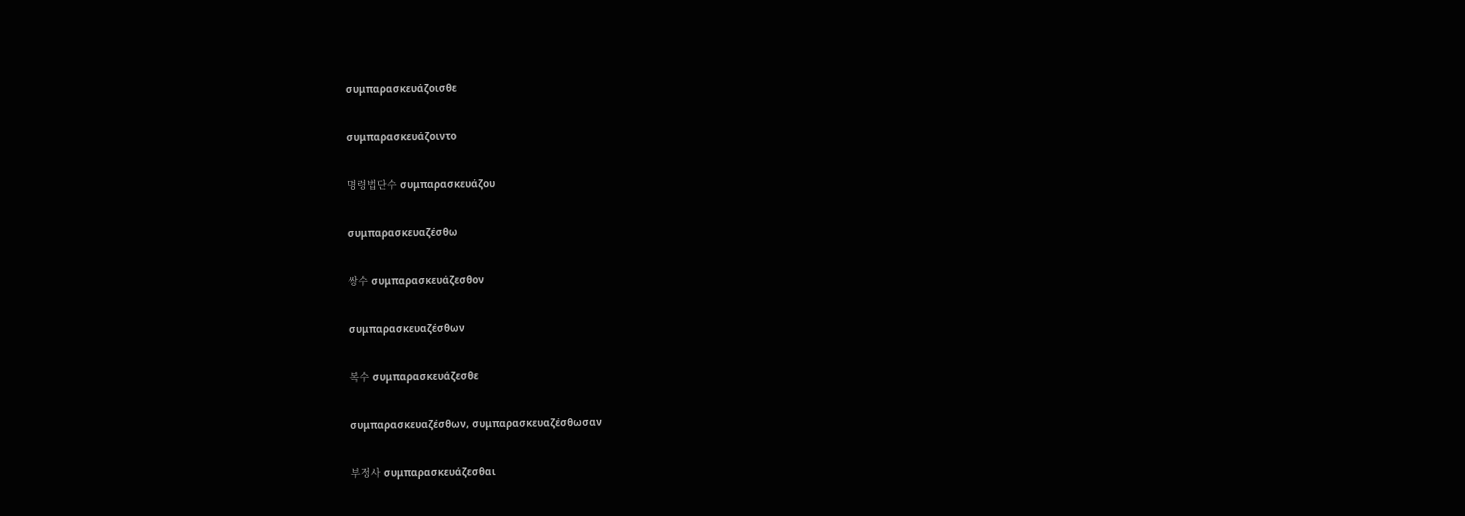συμπαρασκευάζοισθε

συμπαρασκευάζοιντο

명령법단수 συμπαρασκευάζου

συμπαρασκευαζέσθω

쌍수 συμπαρασκευάζεσθον

συμπαρασκευαζέσθων

복수 συμπαρασκευάζεσθε

συμπαρασκευαζέσθων, συμπαρασκευαζέσθωσαν

부정사 συμπαρασκευάζεσθαι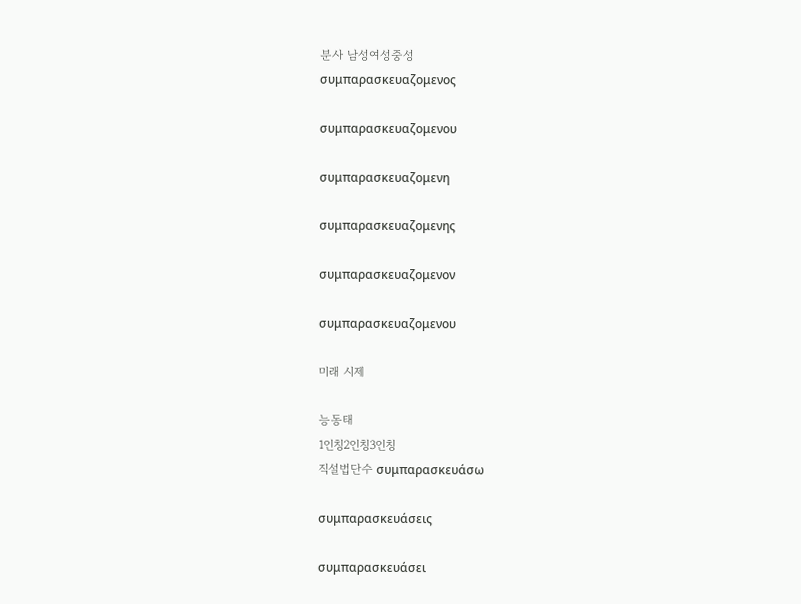분사 남성여성중성
συμπαρασκευαζομενος

συμπαρασκευαζομενου

συμπαρασκευαζομενη

συμπαρασκευαζομενης

συμπαρασκευαζομενον

συμπαρασκευαζομενου

미래 시제

능동태
1인칭2인칭3인칭
직설법단수 συμπαρασκευάσω

συμπαρασκευάσεις

συμπαρασκευάσει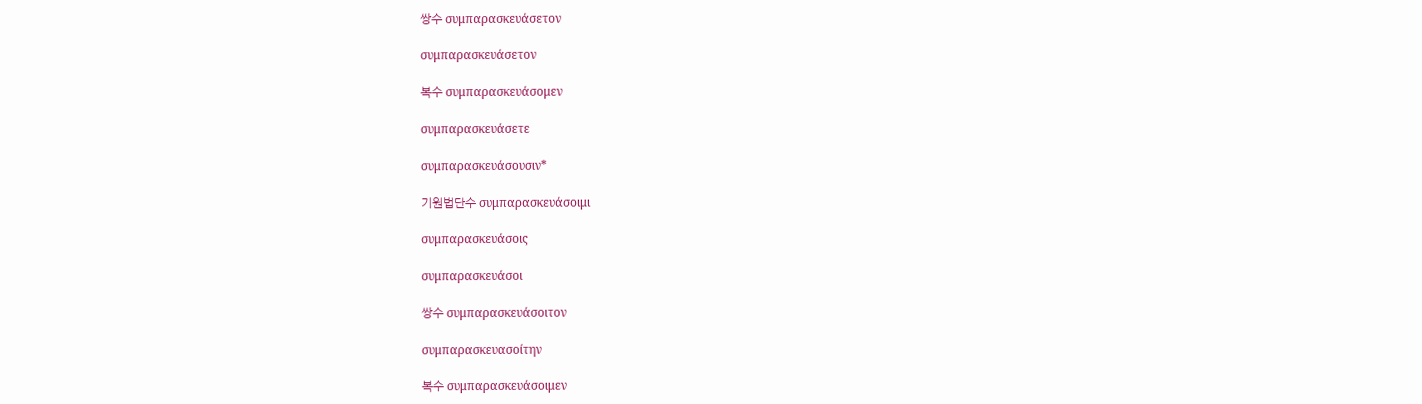쌍수 συμπαρασκευάσετον

συμπαρασκευάσετον

복수 συμπαρασκευάσομεν

συμπαρασκευάσετε

συμπαρασκευάσουσιν*

기원법단수 συμπαρασκευάσοιμι

συμπαρασκευάσοις

συμπαρασκευάσοι

쌍수 συμπαρασκευάσοιτον

συμπαρασκευασοίτην

복수 συμπαρασκευάσοιμεν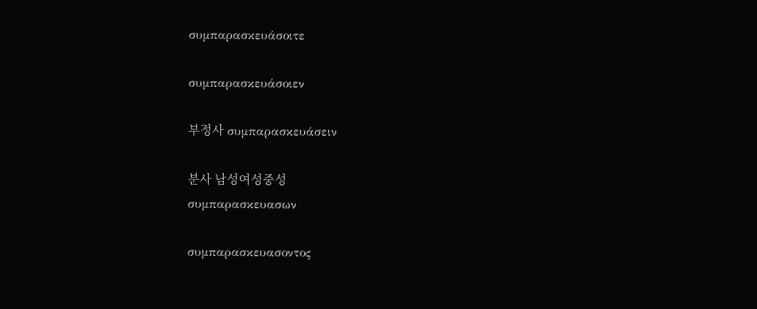συμπαρασκευάσοιτε

συμπαρασκευάσοιεν

부정사 συμπαρασκευάσειν

분사 남성여성중성
συμπαρασκευασων

συμπαρασκευασοντος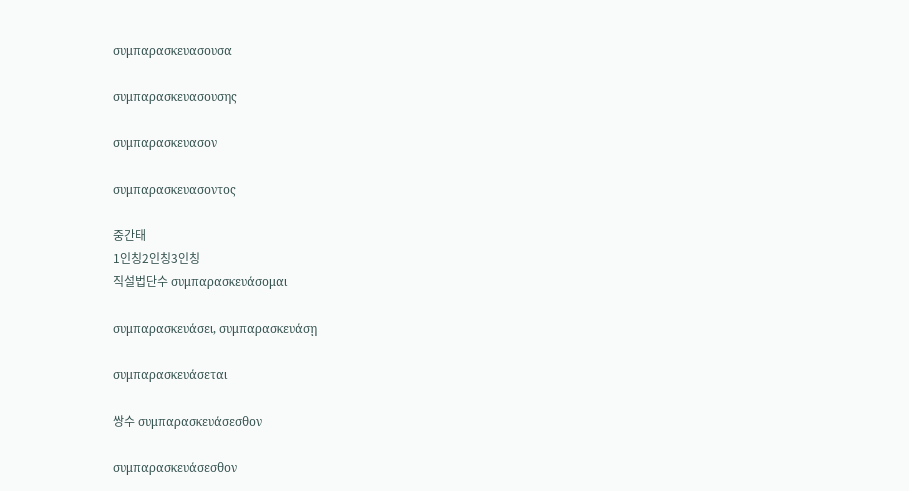συμπαρασκευασουσα

συμπαρασκευασουσης

συμπαρασκευασον

συμπαρασκευασοντος

중간태
1인칭2인칭3인칭
직설법단수 συμπαρασκευάσομαι

συμπαρασκευάσει, συμπαρασκευάσῃ

συμπαρασκευάσεται

쌍수 συμπαρασκευάσεσθον

συμπαρασκευάσεσθον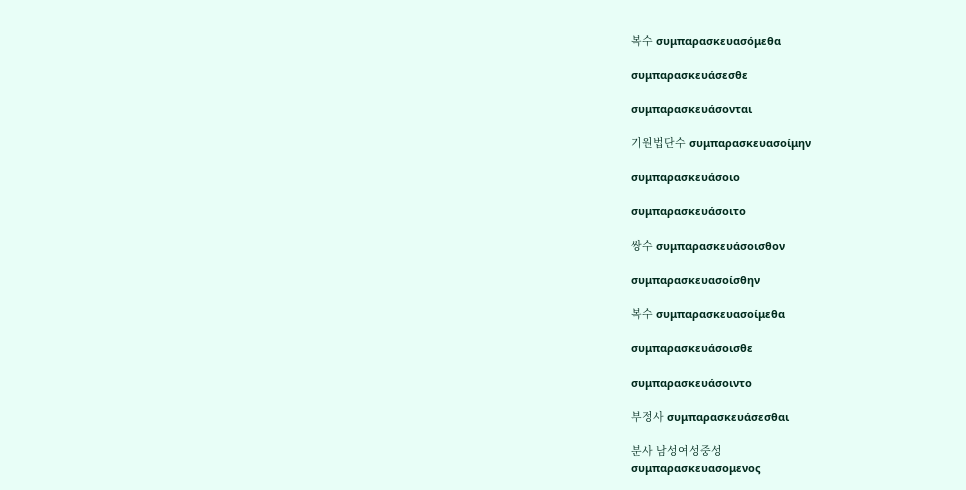복수 συμπαρασκευασόμεθα

συμπαρασκευάσεσθε

συμπαρασκευάσονται

기원법단수 συμπαρασκευασοίμην

συμπαρασκευάσοιο

συμπαρασκευάσοιτο

쌍수 συμπαρασκευάσοισθον

συμπαρασκευασοίσθην

복수 συμπαρασκευασοίμεθα

συμπαρασκευάσοισθε

συμπαρασκευάσοιντο

부정사 συμπαρασκευάσεσθαι

분사 남성여성중성
συμπαρασκευασομενος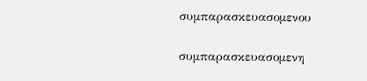συμπαρασκευασομενου

συμπαρασκευασομενη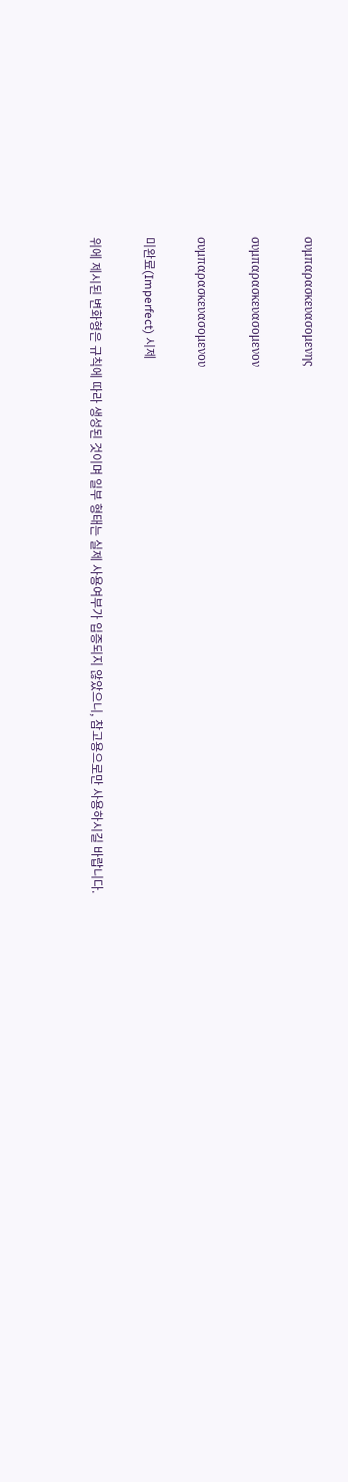συμπαρασκευασομενης

συμπαρασκευασομενον

συμπαρασκευασομενου

미완료(Imperfect) 시제

위에 제시된 변화형은 규칙에 따라 생성된 것이며 일부 형태는 실제 사용여부가 입증되지 않았으니, 참고용으로만 사용하시길 바랍니다.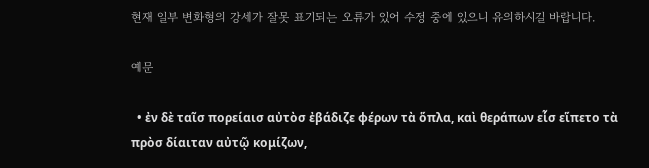현재 일부 변화형의 강세가 잘못 표기되는 오류가 있어 수정 중에 있으니 유의하시길 바랍니다.

예문

  • ἐν δὲ ταῖσ πορείαισ αὐτὸσ ἐβάδιζε φέρων τὰ ὅπλα, καὶ θεράπων εἷσ εἵπετο τὰ πρὸσ δίαιταν αὐτῷ κομίζων,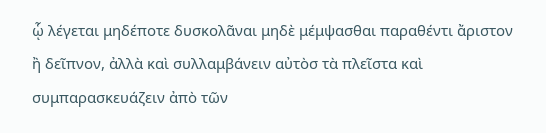ᾧ λέγεται μηδέποτε δυσκολᾶναι μηδὲ μέμψασθαι παραθέντι ἄριστον ἢ δεῖπνον, ἀλλὰ καὶ συλλαμβάνειν αὐτὸσ τὰ πλεῖστα καὶ συμπαρασκευάζειν ἀπὸ τῶν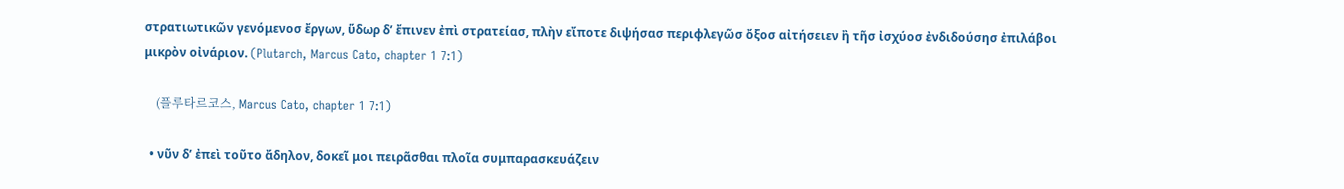στρατιωτικῶν γενόμενοσ ἔργων, ὕδωρ δ’ ἔπινεν ἐπὶ στρατείασ, πλὴν εἴποτε διψήσασ περιφλεγῶσ ὄξοσ αἰτήσειεν ἢ τῆσ ἰσχύοσ ἐνδιδούσησ ἐπιλάβοι μικρὸν οἰνάριον. (Plutarch, Marcus Cato, chapter 1 7:1)

    (플루타르코스, Marcus Cato, chapter 1 7:1)

  • νῦν δ’ ἐπεὶ τοῦτο ἄδηλον, δοκεῖ μοι πειρᾶσθαι πλοῖα συμπαρασκευάζειν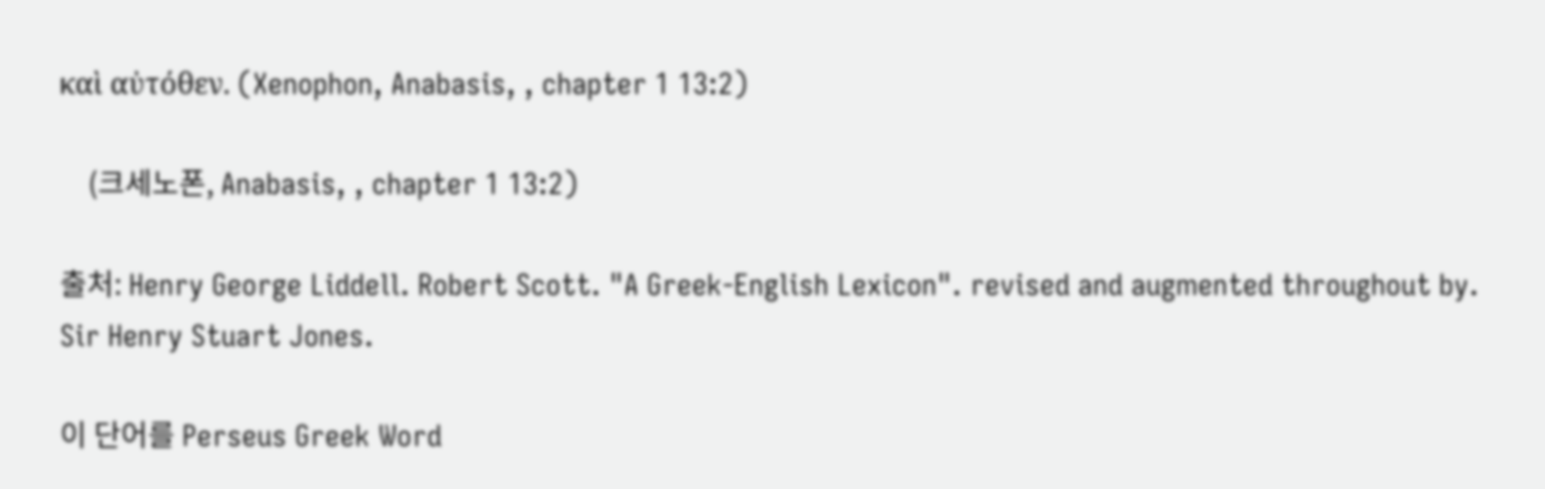καὶ αὐτόθεν. (Xenophon, Anabasis, , chapter 1 13:2)

    (크세노폰, Anabasis, , chapter 1 13:2)

출처: Henry George Liddell. Robert Scott. "A Greek-English Lexicon". revised and augmented throughout by. Sir Henry Stuart Jones.

이 단어를 Perseus Greek Word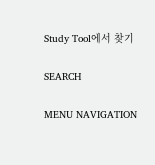Study Tool에서 찾기

SEARCH

MENU NAVIGATION